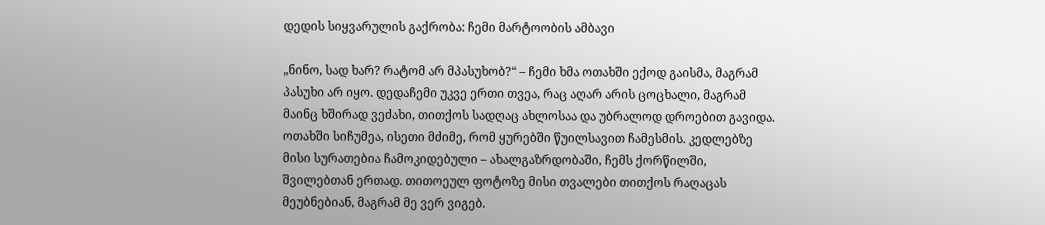დედის სიყვარულის გაქრობა: ჩემი მარტოობის ამბავი

„ნინო, სად ხარ? რატომ არ მპასუხობ?“ – ჩემი ხმა ოთახში ექოდ გაისმა, მაგრამ პასუხი არ იყო. დედაჩემი უკვე ერთი თვეა, რაც აღარ არის ცოცხალი, მაგრამ მაინც ხშირად ვეძახი, თითქოს სადღაც ახლოსაა და უბრალოდ დროებით გავიდა. ოთახში სიჩუმეა, ისეთი მძიმე, რომ ყურებში წუილსავით ჩამესმის. კედლებზე მისი სურათებია ჩამოკიდებული – ახალგაზრდობაში, ჩემს ქორწილში, შვილებთან ერთად. თითოეულ ფოტოზე მისი თვალები თითქოს რაღაცას მეუბნებიან, მაგრამ მე ვერ ვიგებ.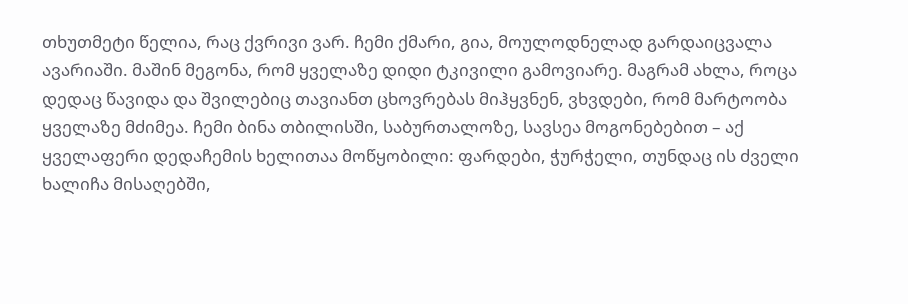თხუთმეტი წელია, რაც ქვრივი ვარ. ჩემი ქმარი, გია, მოულოდნელად გარდაიცვალა ავარიაში. მაშინ მეგონა, რომ ყველაზე დიდი ტკივილი გამოვიარე. მაგრამ ახლა, როცა დედაც წავიდა და შვილებიც თავიანთ ცხოვრებას მიჰყვნენ, ვხვდები, რომ მარტოობა ყველაზე მძიმეა. ჩემი ბინა თბილისში, საბურთალოზე, სავსეა მოგონებებით – აქ ყველაფერი დედაჩემის ხელითაა მოწყობილი: ფარდები, ჭურჭელი, თუნდაც ის ძველი ხალიჩა მისაღებში,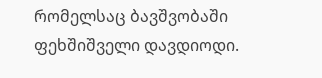რომელსაც ბავშვობაში ფეხშიშველი დავდიოდი.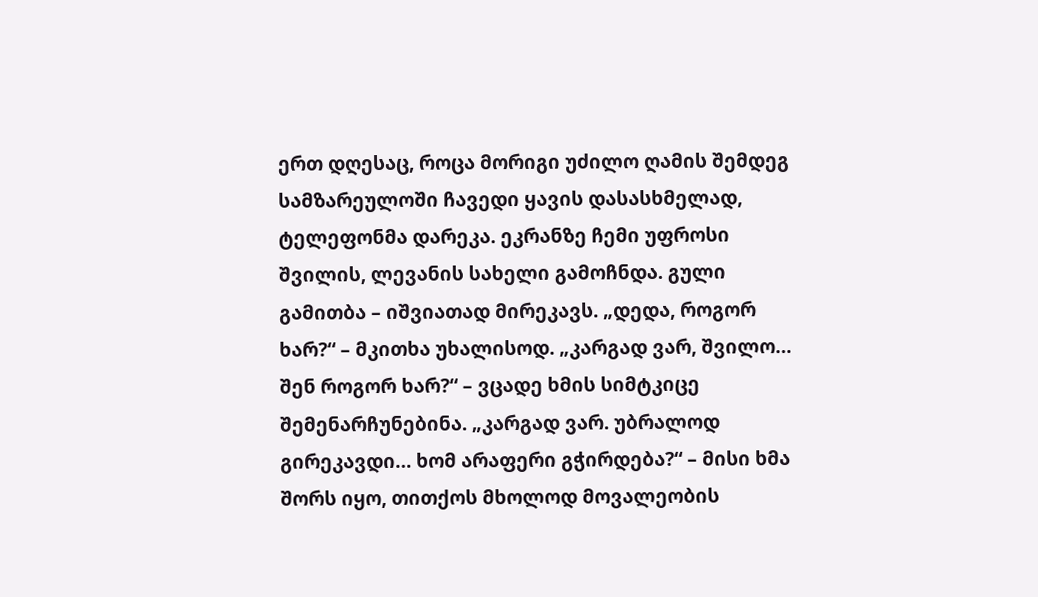ერთ დღესაც, როცა მორიგი უძილო ღამის შემდეგ სამზარეულოში ჩავედი ყავის დასასხმელად, ტელეფონმა დარეკა. ეკრანზე ჩემი უფროსი შვილის, ლევანის სახელი გამოჩნდა. გული გამითბა – იშვიათად მირეკავს. „დედა, როგორ ხარ?“ – მკითხა უხალისოდ. „კარგად ვარ, შვილო… შენ როგორ ხარ?“ – ვცადე ხმის სიმტკიცე შემენარჩუნებინა. „კარგად ვარ. უბრალოდ გირეკავდი… ხომ არაფერი გჭირდება?“ – მისი ხმა შორს იყო, თითქოს მხოლოდ მოვალეობის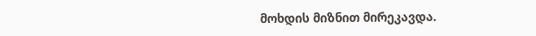მოხდის მიზნით მირეკავდა.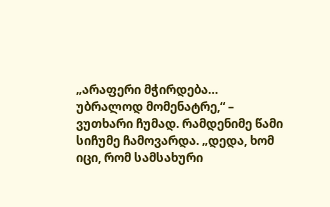„არაფერი მჭირდება… უბრალოდ მომენატრე,“ – ვუთხარი ჩუმად. რამდენიმე წამი სიჩუმე ჩამოვარდა. „დედა, ხომ იცი, რომ სამსახური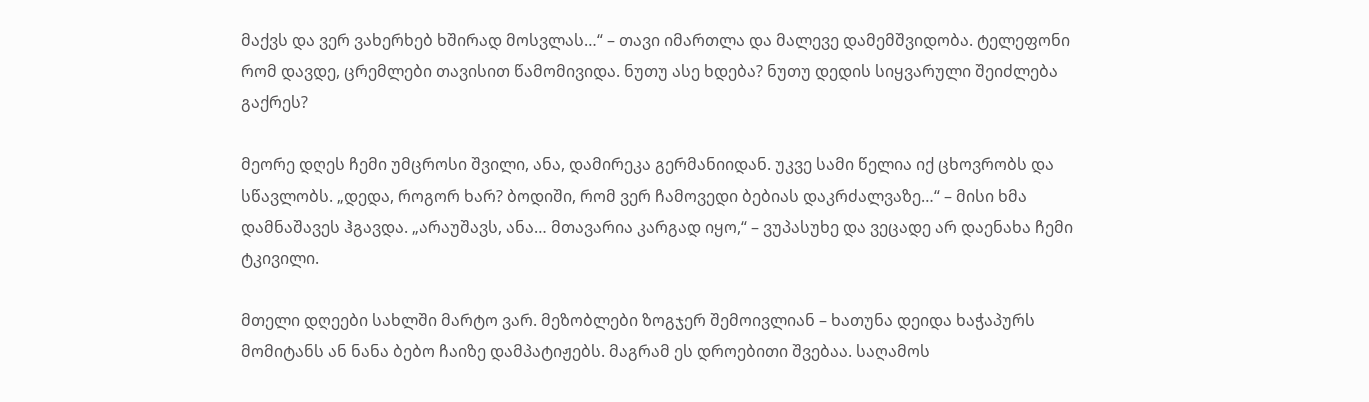მაქვს და ვერ ვახერხებ ხშირად მოსვლას…“ – თავი იმართლა და მალევე დამემშვიდობა. ტელეფონი რომ დავდე, ცრემლები თავისით წამომივიდა. ნუთუ ასე ხდება? ნუთუ დედის სიყვარული შეიძლება გაქრეს?

მეორე დღეს ჩემი უმცროსი შვილი, ანა, დამირეკა გერმანიიდან. უკვე სამი წელია იქ ცხოვრობს და სწავლობს. „დედა, როგორ ხარ? ბოდიში, რომ ვერ ჩამოვედი ბებიას დაკრძალვაზე…“ – მისი ხმა დამნაშავეს ჰგავდა. „არაუშავს, ანა… მთავარია კარგად იყო,“ – ვუპასუხე და ვეცადე არ დაენახა ჩემი ტკივილი.

მთელი დღეები სახლში მარტო ვარ. მეზობლები ზოგჯერ შემოივლიან – ხათუნა დეიდა ხაჭაპურს მომიტანს ან ნანა ბებო ჩაიზე დამპატიჟებს. მაგრამ ეს დროებითი შვებაა. საღამოს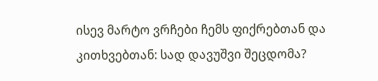ისევ მარტო ვრჩები ჩემს ფიქრებთან და კითხვებთან: სად დავუშვი შეცდომა?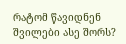რატომ წავიდნენ შვილები ასე შორს?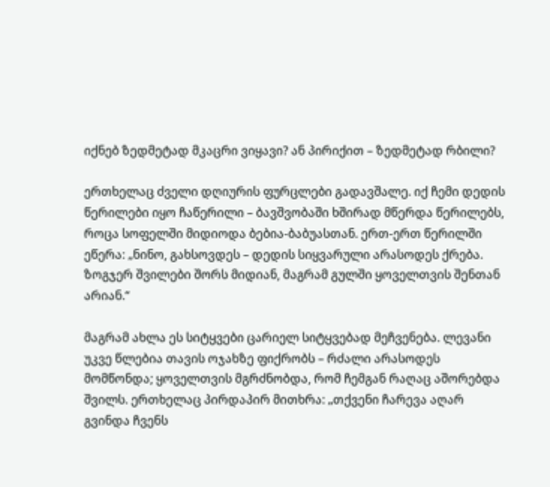იქნებ ზედმეტად მკაცრი ვიყავი? ან პირიქით – ზედმეტად რბილი?

ერთხელაც ძველი დღიურის ფურცლები გადავშალე. იქ ჩემი დედის წერილები იყო ჩაწერილი – ბავშვობაში ხშირად მწერდა წერილებს, როცა სოფელში მიდიოდა ბებია-ბაბუასთან. ერთ-ერთ წერილში ეწერა: „ნინო, გახსოვდეს – დედის სიყვარული არასოდეს ქრება. ზოგჯერ შვილები შორს მიდიან, მაგრამ გულში ყოველთვის შენთან არიან.“

მაგრამ ახლა ეს სიტყვები ცარიელ სიტყვებად მეჩვენება. ლევანი უკვე წლებია თავის ოჯახზე ფიქრობს – რძალი არასოდეს მომწონდა; ყოველთვის მგრძნობდა, რომ ჩემგან რაღაც აშორებდა შვილს. ერთხელაც პირდაპირ მითხრა: „თქვენი ჩარევა აღარ გვინდა ჩვენს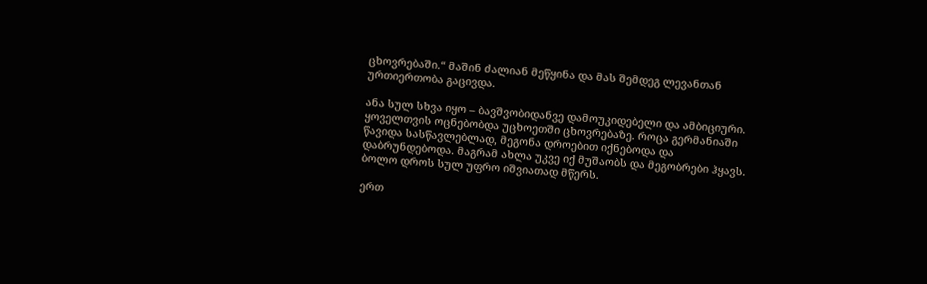ცხოვრებაში.“ მაშინ ძალიან მეწყინა და მას შემდეგ ლევანთან ურთიერთობა გაცივდა.

ანა სულ სხვა იყო – ბავშვობიდანვე დამოუკიდებელი და ამბიციური. ყოველთვის ოცნებობდა უცხოეთში ცხოვრებაზე. როცა გერმანიაში წავიდა სასწავლებლად, მეგონა დროებით იქნებოდა და დაბრუნდებოდა. მაგრამ ახლა უკვე იქ მუშაობს და მეგობრები ჰყავს. ბოლო დროს სულ უფრო იშვიათად მწერს.

ერთ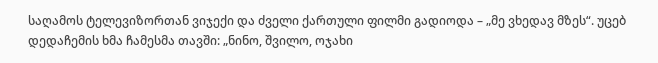საღამოს ტელევიზორთან ვიჯექი და ძველი ქართული ფილმი გადიოდა – „მე ვხედავ მზეს“. უცებ დედაჩემის ხმა ჩამესმა თავში: „ნინო, შვილო, ოჯახი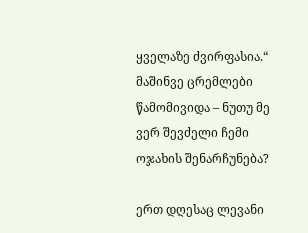ყველაზე ძვირფასია.“ მაშინვე ცრემლები წამომივიდა – ნუთუ მე ვერ შევძელი ჩემი ოჯახის შენარჩუნება?

ერთ დღესაც ლევანი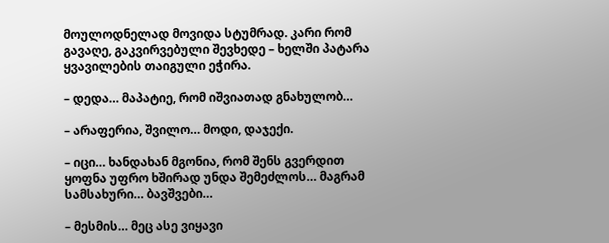მოულოდნელად მოვიდა სტუმრად. კარი რომ გავაღე, გაკვირვებული შევხედე – ხელში პატარა ყვავილების თაიგული ეჭირა.

– დედა… მაპატიე, რომ იშვიათად გნახულობ…

– არაფერია, შვილო… მოდი, დაჯექი.

– იცი… ხანდახან მგონია, რომ შენს გვერდით ყოფნა უფრო ხშირად უნდა შემეძლოს… მაგრამ სამსახური… ბავშვები…

– მესმის… მეც ასე ვიყავი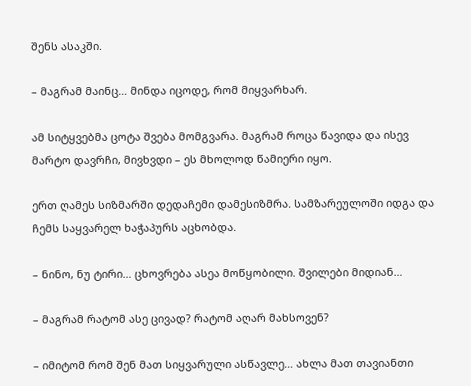შენს ასაკში.

– მაგრამ მაინც… მინდა იცოდე, რომ მიყვარხარ.

ამ სიტყვებმა ცოტა შვება მომგვარა. მაგრამ როცა წავიდა და ისევ მარტო დავრჩი, მივხვდი – ეს მხოლოდ წამიერი იყო.

ერთ ღამეს სიზმარში დედაჩემი დამესიზმრა. სამზარეულოში იდგა და ჩემს საყვარელ ხაჭაპურს აცხობდა.

– ნინო, ნუ ტირი… ცხოვრება ასეა მოწყობილი. შვილები მიდიან…

– მაგრამ რატომ ასე ცივად? რატომ აღარ მახსოვენ?

– იმიტომ რომ შენ მათ სიყვარული ასწავლე… ახლა მათ თავიანთი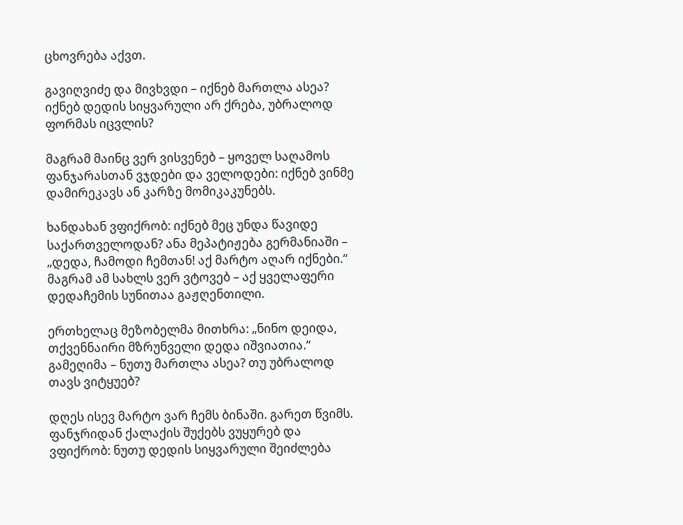ცხოვრება აქვთ.

გავიღვიძე და მივხვდი – იქნებ მართლა ასეა? იქნებ დედის სიყვარული არ ქრება, უბრალოდ ფორმას იცვლის?

მაგრამ მაინც ვერ ვისვენებ – ყოველ საღამოს ფანჯარასთან ვჯდები და ველოდები: იქნებ ვინმე დამირეკავს ან კარზე მომიკაკუნებს.

ხანდახან ვფიქრობ: იქნებ მეც უნდა წავიდე საქართველოდან? ანა მეპატიჟება გერმანიაში – „დედა, ჩამოდი ჩემთან! აქ მარტო აღარ იქნები.“ მაგრამ ამ სახლს ვერ ვტოვებ – აქ ყველაფერი დედაჩემის სუნითაა გაჟღენთილი.

ერთხელაც მეზობელმა მითხრა: „ნინო დეიდა, თქვენნაირი მზრუნველი დედა იშვიათია.“ გამეღიმა – ნუთუ მართლა ასეა? თუ უბრალოდ თავს ვიტყუებ?

დღეს ისევ მარტო ვარ ჩემს ბინაში. გარეთ წვიმს. ფანჯრიდან ქალაქის შუქებს ვუყურებ და ვფიქრობ: ნუთუ დედის სიყვარული შეიძლება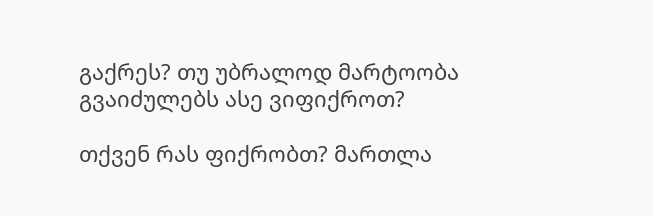გაქრეს? თუ უბრალოდ მარტოობა გვაიძულებს ასე ვიფიქროთ?

თქვენ რას ფიქრობთ? მართლა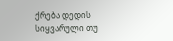ქრება დედის სიყვარული თუ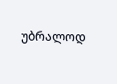უბრალოდ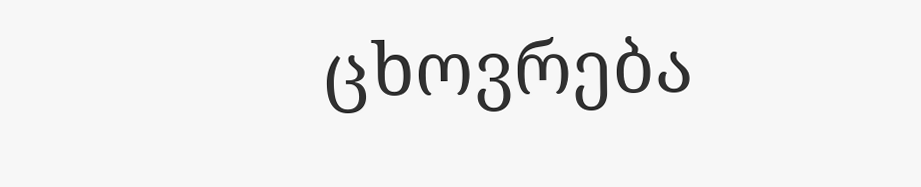ცხოვრება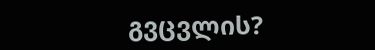გვცვლის?